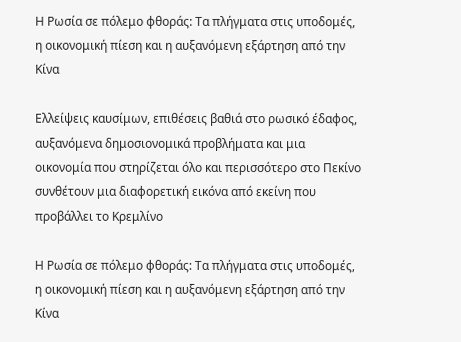Η Ρωσία σε πόλεμο φθοράς: Τα πλήγματα στις υποδομές, η οικονομική πίεση και η αυξανόμενη εξάρτηση από την Κίνα

Ελλείψεις καυσίμων, επιθέσεις βαθιά στο ρωσικό έδαφος, αυξανόμενα δημοσιονομικά προβλήματα και μια οικονομία που στηρίζεται όλο και περισσότερο στο Πεκίνο συνθέτουν μια διαφορετική εικόνα από εκείνη που προβάλλει το Κρεμλίνο

Η Ρωσία σε πόλεμο φθοράς: Τα πλήγματα στις υποδομές, η οικονομική πίεση και η αυξανόμενη εξάρτηση από την Κίνα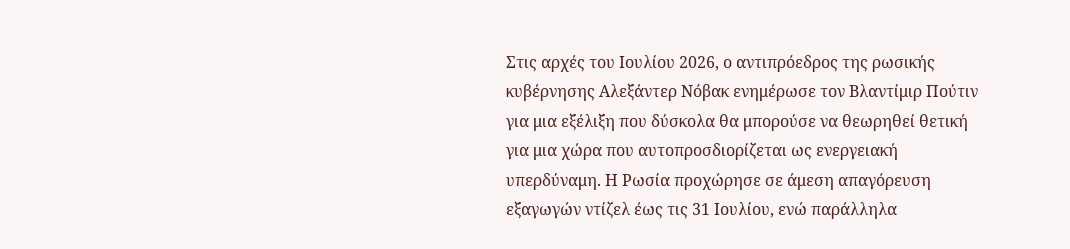Στις αρχές του Ιουλίου 2026, ο αντιπρόεδρος της ρωσικής κυβέρνησης Αλεξάντερ Νόβακ ενημέρωσε τον Βλαντίμιρ Πούτιν για μια εξέλιξη που δύσκολα θα μπορούσε να θεωρηθεί θετική για μια χώρα που αυτοπροσδιορίζεται ως ενεργειακή υπερδύναμη. Η Ρωσία προχώρησε σε άμεση απαγόρευση εξαγωγών ντίζελ έως τις 31 Ιουλίου, ενώ παράλληλα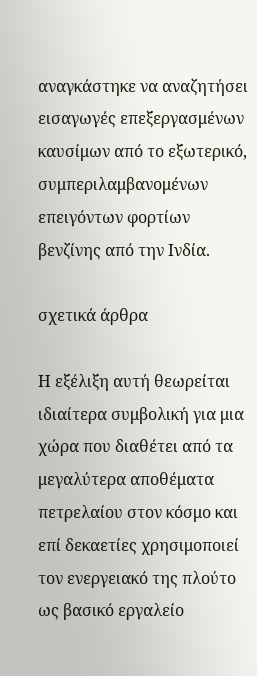αναγκάστηκε να αναζητήσει εισαγωγές επεξεργασμένων καυσίμων από το εξωτερικό, συμπεριλαμβανομένων επειγόντων φορτίων βενζίνης από την Ινδία.

σχετικά άρθρα

Η εξέλιξη αυτή θεωρείται ιδιαίτερα συμβολική για μια χώρα που διαθέτει από τα μεγαλύτερα αποθέματα πετρελαίου στον κόσμο και επί δεκαετίες χρησιμοποιεί τον ενεργειακό της πλούτο ως βασικό εργαλείο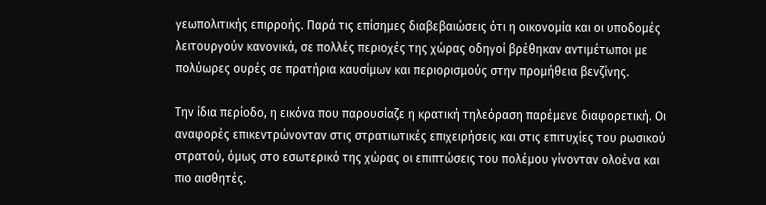γεωπολιτικής επιρροής. Παρά τις επίσημες διαβεβαιώσεις ότι η οικονομία και οι υποδομές λειτουργούν κανονικά, σε πολλές περιοχές της χώρας οδηγοί βρέθηκαν αντιμέτωποι με πολύωρες ουρές σε πρατήρια καυσίμων και περιορισμούς στην προμήθεια βενζίνης.

Την ίδια περίοδο, η εικόνα που παρουσίαζε η κρατική τηλεόραση παρέμενε διαφορετική. Οι αναφορές επικεντρώνονταν στις στρατιωτικές επιχειρήσεις και στις επιτυχίες του ρωσικού στρατού, όμως στο εσωτερικό της χώρας οι επιπτώσεις του πολέμου γίνονταν ολοένα και πιο αισθητές.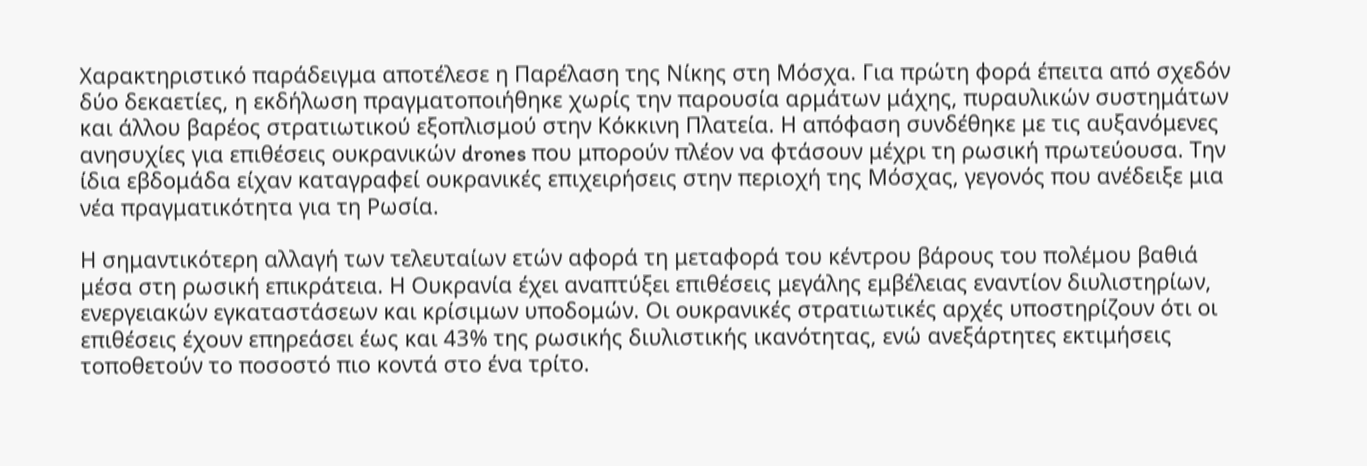Χαρακτηριστικό παράδειγμα αποτέλεσε η Παρέλαση της Νίκης στη Μόσχα. Για πρώτη φορά έπειτα από σχεδόν δύο δεκαετίες, η εκδήλωση πραγματοποιήθηκε χωρίς την παρουσία αρμάτων μάχης, πυραυλικών συστημάτων και άλλου βαρέος στρατιωτικού εξοπλισμού στην Κόκκινη Πλατεία. Η απόφαση συνδέθηκε με τις αυξανόμενες ανησυχίες για επιθέσεις ουκρανικών drones που μπορούν πλέον να φτάσουν μέχρι τη ρωσική πρωτεύουσα. Την ίδια εβδομάδα είχαν καταγραφεί ουκρανικές επιχειρήσεις στην περιοχή της Μόσχας, γεγονός που ανέδειξε μια νέα πραγματικότητα για τη Ρωσία.

Η σημαντικότερη αλλαγή των τελευταίων ετών αφορά τη μεταφορά του κέντρου βάρους του πολέμου βαθιά μέσα στη ρωσική επικράτεια. Η Ουκρανία έχει αναπτύξει επιθέσεις μεγάλης εμβέλειας εναντίον διυλιστηρίων, ενεργειακών εγκαταστάσεων και κρίσιμων υποδομών. Οι ουκρανικές στρατιωτικές αρχές υποστηρίζουν ότι οι επιθέσεις έχουν επηρεάσει έως και 43% της ρωσικής διυλιστικής ικανότητας, ενώ ανεξάρτητες εκτιμήσεις τοποθετούν το ποσοστό πιο κοντά στο ένα τρίτο.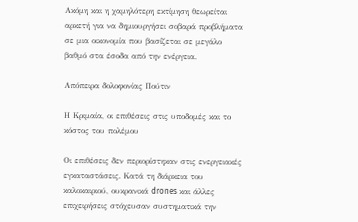Ακόμη και η χαμηλότερη εκτίμηση θεωρείται αρκετή για να δημιουργήσει σοβαρά προβλήματα σε μια οικονομία που βασίζεται σε μεγάλο βαθμό στα έσοδα από την ενέργεια.

Απόπειρα δολοφονίας Πούτιν

Η Κριμαία, οι επιθέσεις στις υποδομές και το κόστος του πολέμου

Οι επιθέσεις δεν περιορίστηκαν στις ενεργειακές εγκαταστάσεις. Κατά τη διάρκεια του καλοκαιριού, ουκρανικά drones και άλλες επιχειρήσεις στόχευσαν συστηματικά την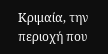Κριμαία, την περιοχή που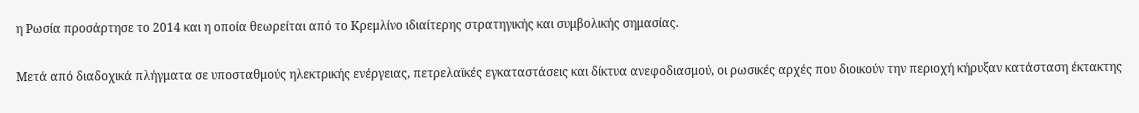η Ρωσία προσάρτησε το 2014 και η οποία θεωρείται από το Κρεμλίνο ιδιαίτερης στρατηγικής και συμβολικής σημασίας.

Μετά από διαδοχικά πλήγματα σε υποσταθμούς ηλεκτρικής ενέργειας, πετρελαϊκές εγκαταστάσεις και δίκτυα ανεφοδιασμού, οι ρωσικές αρχές που διοικούν την περιοχή κήρυξαν κατάσταση έκτακτης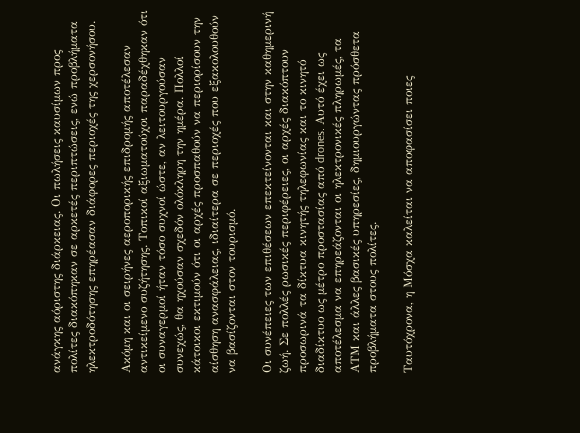ανάγκης αόριστης διάρκειας. Οι πωλήσεις καυσίμων προς πολίτες διακόπηκαν σε αρκετές περιπτώσεις, ενώ προβλήματα ηλεκτροδότησης επηρέασαν διάφορες περιοχές της χερσονήσου.

Ακόμη και οι σειρήνες αεροπορικής επιδρομής αποτέλεσαν αντικείμενο συζήτησης. Τοπικοί αξιωματούχοι παραδέχθηκαν ότι οι συναγερμοί ήταν τόσο συχνοί ώστε, αν λειτουργούσαν συνεχώς, θα ηχούσαν σχεδόν ολόκληρη την ημέρα. Πολλοί κάτοικοι εκτιμούν ότι οι αρχές προσπαθούν να περιορίσουν την αίσθηση ανασφάλειας, ιδιαίτερα σε περιοχές που εξακολουθούν να βασίζονται στον τουρισμό.

Οι συνέπειες των επιθέσεων επεκτείνονται και στην καθημερινή ζωή. Σε πολλές ρωσικές περιφέρειες, οι αρχές διακόπτουν προσωρινά τα δίκτυα κινητής τηλεφωνίας και το κινητό διαδίκτυο ως μέτρο προστασίας από drones. Αυτό έχει ως αποτέλεσμα να επηρεάζονται οι ηλεκτρονικές πληρωμές, τα ΑΤΜ και άλλες βασικές υπηρεσίες, δημιουργώντας πρόσθετα προβλήματα στους πολίτες.

Ταυτόχρονα, η Μόσχα καλείται να αποφασίσει ποιες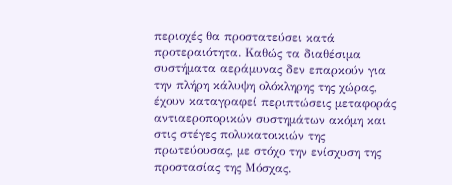περιοχές θα προστατεύσει κατά προτεραιότητα. Καθώς τα διαθέσιμα συστήματα αεράμυνας δεν επαρκούν για την πλήρη κάλυψη ολόκληρης της χώρας, έχουν καταγραφεί περιπτώσεις μεταφοράς αντιαεροπορικών συστημάτων ακόμη και στις στέγες πολυκατοικιών της πρωτεύουσας, με στόχο την ενίσχυση της προστασίας της Μόσχας.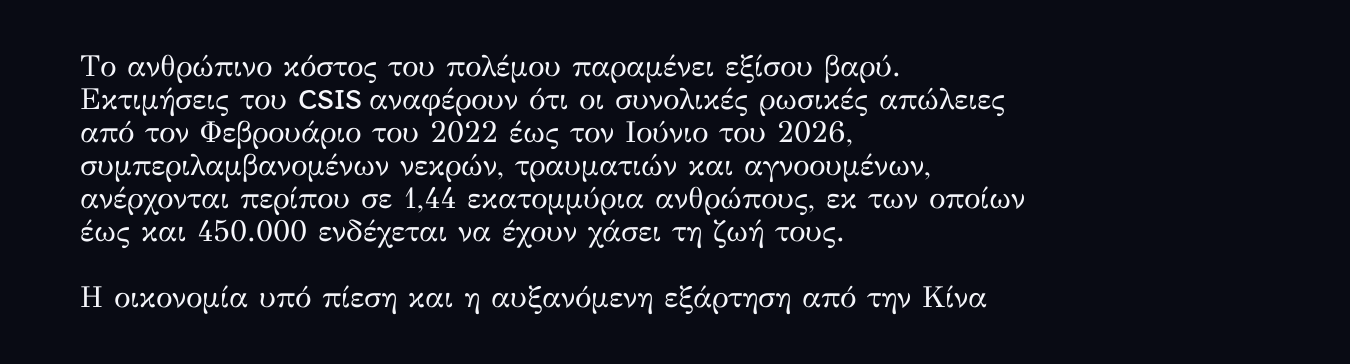Το ανθρώπινο κόστος του πολέμου παραμένει εξίσου βαρύ. Εκτιμήσεις του CSIS αναφέρουν ότι οι συνολικές ρωσικές απώλειες από τον Φεβρουάριο του 2022 έως τον Ιούνιο του 2026, συμπεριλαμβανομένων νεκρών, τραυματιών και αγνοουμένων, ανέρχονται περίπου σε 1,44 εκατομμύρια ανθρώπους, εκ των οποίων έως και 450.000 ενδέχεται να έχουν χάσει τη ζωή τους.

Η οικονομία υπό πίεση και η αυξανόμενη εξάρτηση από την Κίνα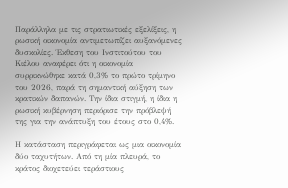Παράλληλα με τις στρατιωτικές εξελίξεις, η ρωσική οικονομία αντιμετωπίζει αυξανόμενες δυσκολίες. Έκθεση του Ινστιτούτου του Κιέλου αναφέρει ότι η οικονομία συρρικνώθηκε κατά 0,3% το πρώτο τρίμηνο του 2026, παρά τη σημαντική αύξηση των κρατικών δαπανών. Την ίδια στιγμή, η ίδια η ρωσική κυβέρνηση περιόρισε την πρόβλεψή της για την ανάπτυξη του έτους στο 0,4%.

Η κατάσταση περιγράφεται ως μια οικονομία δύο ταχυτήτων. Από τη μία πλευρά, το κράτος διοχετεύει τεράστιους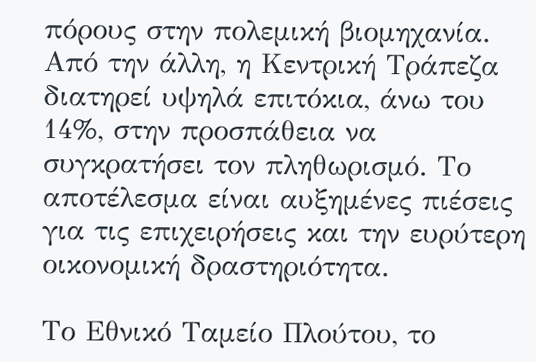πόρους στην πολεμική βιομηχανία. Από την άλλη, η Κεντρική Τράπεζα διατηρεί υψηλά επιτόκια, άνω του 14%, στην προσπάθεια να συγκρατήσει τον πληθωρισμό. Το αποτέλεσμα είναι αυξημένες πιέσεις για τις επιχειρήσεις και την ευρύτερη οικονομική δραστηριότητα.

Το Εθνικό Ταμείο Πλούτου, το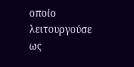οποίο λειτουργούσε ως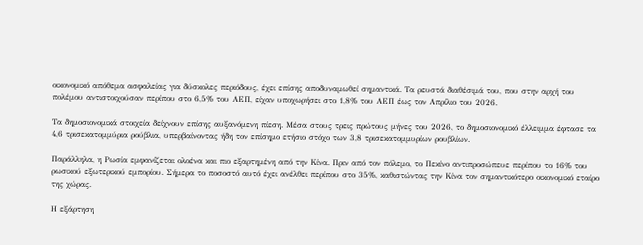οικονομικό απόθεμα ασφαλείας για δύσκολες περιόδους, έχει επίσης αποδυναμωθεί σημαντικά. Τα ρευστά διαθέσιμά του, που στην αρχή του πολέμου αντιστοιχούσαν περίπου στο 6,5% του ΑΕΠ, είχαν υποχωρήσει στο 1,8% του ΑΕΠ έως τον Απρίλιο του 2026.

Τα δημοσιονομικά στοιχεία δείχνουν επίσης αυξανόμενη πίεση. Μέσα στους τρεις πρώτους μήνες του 2026, το δημοσιονομικό έλλειμμα έφτασε τα 4,6 τρισεκατομμύρια ρούβλια, υπερβαίνοντας ήδη τον επίσημο ετήσιο στόχο των 3,8 τρισεκατομμυρίων ρουβλίων.

Παράλληλα, η Ρωσία εμφανίζεται ολοένα και πιο εξαρτημένη από την Κίνα. Πριν από τον πόλεμο, το Πεκίνο αντιπροσώπευε περίπου το 16% του ρωσικού εξωτερικού εμπορίου. Σήμερα το ποσοστό αυτό έχει ανέλθει περίπου στο 35%, καθιστώντας την Κίνα τον σημαντικότερο οικονομικό εταίρο της χώρας.

Η εξάρτηση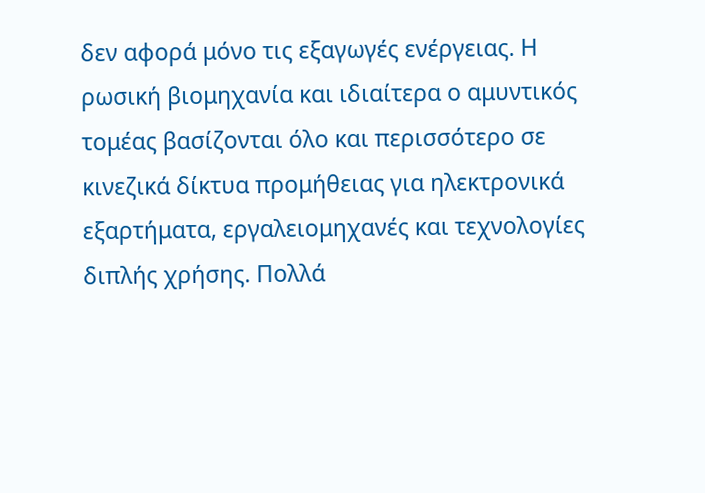δεν αφορά μόνο τις εξαγωγές ενέργειας. Η ρωσική βιομηχανία και ιδιαίτερα ο αμυντικός τομέας βασίζονται όλο και περισσότερο σε κινεζικά δίκτυα προμήθειας για ηλεκτρονικά εξαρτήματα, εργαλειομηχανές και τεχνολογίες διπλής χρήσης. Πολλά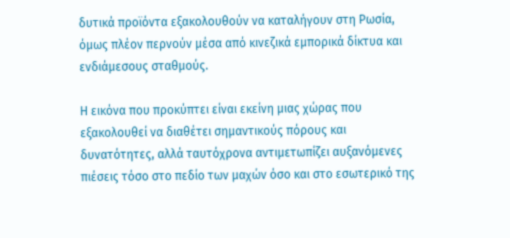δυτικά προϊόντα εξακολουθούν να καταλήγουν στη Ρωσία, όμως πλέον περνούν μέσα από κινεζικά εμπορικά δίκτυα και ενδιάμεσους σταθμούς.

Η εικόνα που προκύπτει είναι εκείνη μιας χώρας που εξακολουθεί να διαθέτει σημαντικούς πόρους και δυνατότητες, αλλά ταυτόχρονα αντιμετωπίζει αυξανόμενες πιέσεις τόσο στο πεδίο των μαχών όσο και στο εσωτερικό της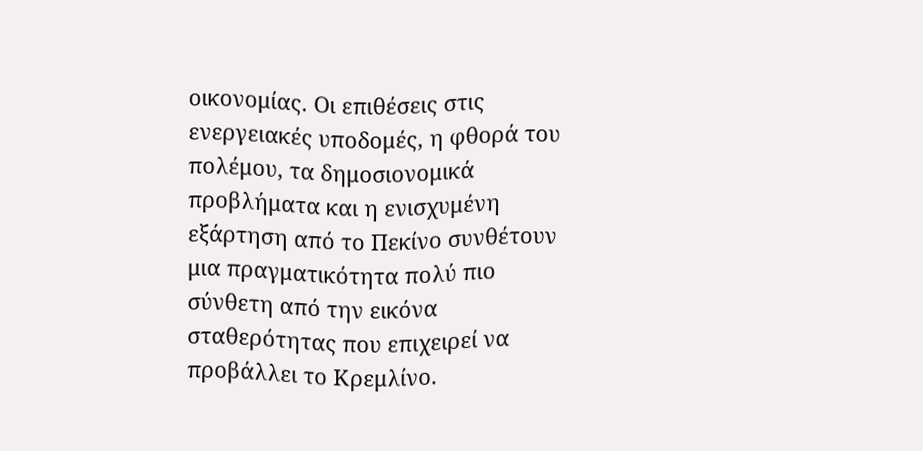οικονομίας. Οι επιθέσεις στις ενεργειακές υποδομές, η φθορά του πολέμου, τα δημοσιονομικά προβλήματα και η ενισχυμένη εξάρτηση από το Πεκίνο συνθέτουν μια πραγματικότητα πολύ πιο σύνθετη από την εικόνα σταθερότητας που επιχειρεί να προβάλλει το Κρεμλίνο.